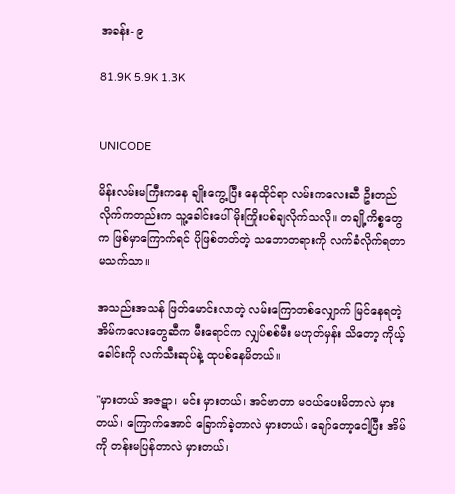အခန်း- ၉

81.9K 5.9K 1.3K


UNICODE

မိန်းလမ်းမကြီးကနေ ချိုးကွေ့ပြီး နေထိုင်ရာ လမ်းကလေးဆီ ဦးတည်လိုက်ကတည်းက သူ့ခေါင်းပေါ် မိုးကြိုးပစ်ချလိုက်သလို။ တချို့ကိစ္စတွေက ဖြစ်မှာကြောက်ရင် ပိုဖြစ်တတ်တဲ့ သဘောတရားကို လက်ခံလိုက်ရတာ မသက်သာ။

အသည်းအသန် ဖြတ်မောင်းလာတဲ့ လမ်းကြောတစ်လျှောက် မြင်နေရတဲ့ အိမ်ကလေးတွေဆီက မီးရောင်က လျှပ်စစ်မီး မဟုတ်မှန်း သိတော့ ကိုယ့်ခေါင်းကို လက်သီးဆုပ်နဲ့ ထုပစ်နေမိတယ်။

"မှားတယ် အဇဋာ၊ မင်း မှားတယ်၊ အင်ဗာတာ မဝယ်ပေးမိတာလဲ မှားတယ်၊ ကြောက်အောင် ခြောက်ခဲ့တာလဲ မှားတယ်၊ ချော်တော့ငေါ့ပြီး အိမ်ကို တန်းမပြန်တာလဲ မှားတယ်၊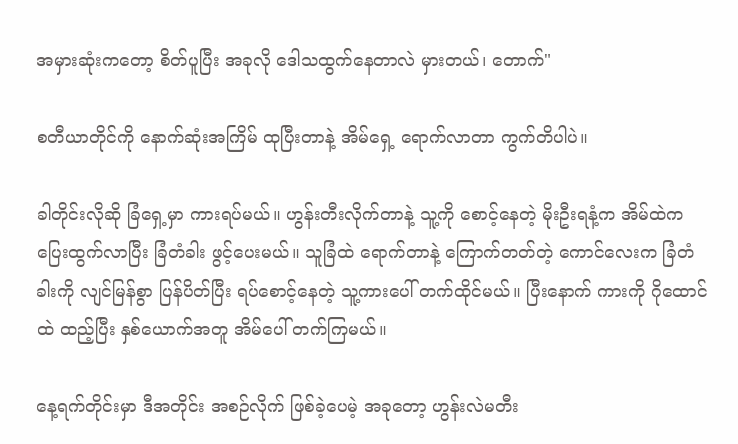အမှားဆုံးကတော့ စိတ်ပူပြီး အခုလို ဒေါသထွက်နေတာလဲ မှားတယ်၊ တောက်"

စတီယာတိုင်ကို နောက်ဆုံးအကြိမ် ထုပြီးတာနဲ့ အိမ်ရှေ့ ရောက်လာတာ ကွက်တိပါပဲ။

ခါတိုင်းလိုဆို ခြံရှေ့မှာ ကားရပ်မယ်။ ဟွန်းတီးလိုက်တာနဲ့ သူ့ကို စောင့်နေတဲ့ မိုးဦးရနံ့က အိမ်ထဲက ပြေးထွက်လာပြီး ခြံတံခါး ဖွင့်ပေးမယ်။ သူခြံထဲ ရောက်တာနဲ့ ကြောက်တတ်တဲ့ ကောင်လေးက ခြံတံခါးကို လျင်မြန်စွာ ပြန်ပိတ်ပြီး ရပ်စောင့်နေတဲ့ သူ့ကားပေါ် တက်ထိုင်မယ်။ ပြီးနောက် ကားကို ဂိုထောင်ထဲ ထည့်ပြီး နှစ်ယောက်အတူ အိမ်ပေါ် တက်ကြမယ်။

နေ့ရက်တိုင်းမှာ ဒီအတိုင်း အစဉ်လိုက် ဖြစ်ခဲ့ပေမဲ့ အခုတော့ ဟွန်းလဲမတီး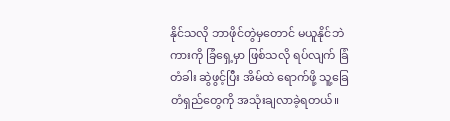နိုင်သလို ဘာဖိုင်တွဲမှတောင် မယူနိုင်ဘဲ ကားကို ခြံရှေ့မှာ ဖြစ်သလို ရပ်လျက် ခြံတံခါး ဆွဲဖွင့်ပြီး အိမ်ထဲ ရောက်ဖို့ သူ့ခြေတံရှည်တွေကို အသုံးချလာခဲ့ရတယ်။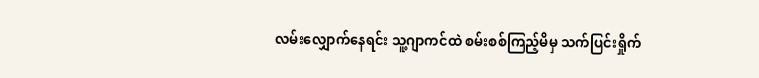လမ်းလျှောက်နေရင်း သူ့ဂျာကင်ထဲ စမ်းစစ်ကြည့်မိမှ သက်ပြင်းရှိုက်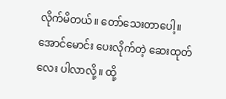လိုက်မိတယ်။ တော်သေးတာပေါ့။ အောင်မောင်း ပေးလိုက်တဲ့ ဆေးထုတ်လေး ပါလာလို့။ ထို့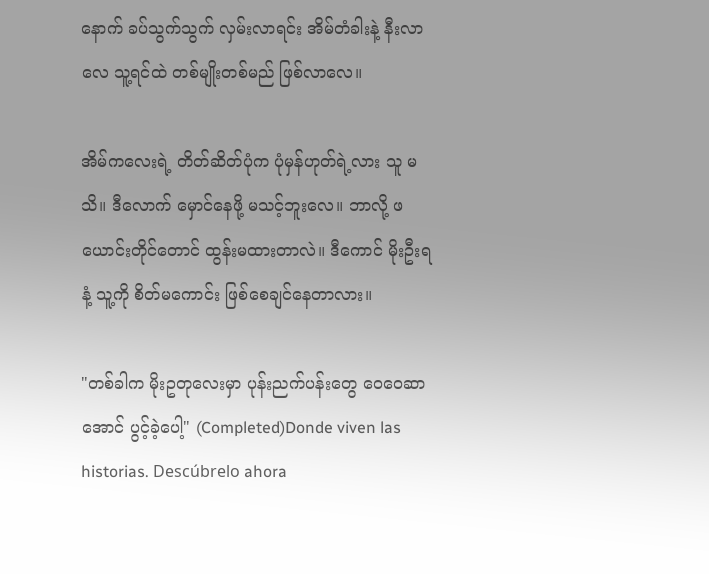နောက် ခပ်သွက်သွက် လှမ်းလာရင်း အိမ်တံခါးနဲ့ နီးလာလေ သူ့ရင်ထဲ တစ်မျိုးတစ်မည် ဖြစ်လာလေ။

အိမ်ကလေးရဲ့ တိတ်ဆိတ်ပုံက ပုံမှန်ဟုတ်ရဲ့လား သူ မသိ။ ဒီလောက် မှောင်နေဖို့ မသင့်ဘူးလေ။ ဘာလို့ ဖယောင်းတိုင်တောင် ထွန်းမထားတာလဲ။ ဒီကောင် မိုးဦးရနံ့ သူ့ကို စိတ်မကောင်း ဖြစ်စေချင်နေတာလား။

"တစ်ခါက မိုးဥတုလေးမှာ ပုန်းညက်ပန်းတွေ ဝေဝေဆာအောင် ပွင့်ခဲ့ပေါ့" (Completed)Donde viven las historias. Descúbrelo ahora